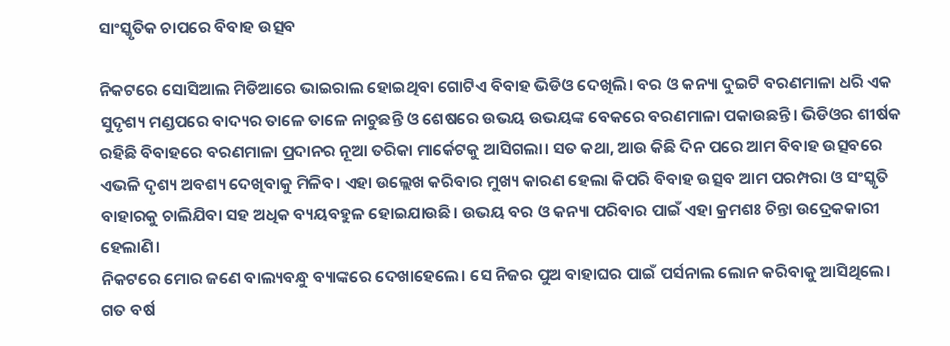ସାଂସ୍କୃତିକ ଚାପରେ ବିବାହ ଉତ୍ସବ

ନିକଟରେ ସୋସିଆଲ ମିଡିଆରେ ଭାଇରାଲ ହୋଇଥିବା ଗୋଟିଏ ବିବାହ ଭିଡିଓ ଦେଖିଲି। ବର ଓ କନ୍ୟା ଦୁଇଟି ବରଣମାଳା ଧରି ଏକ ସୁଦୃଶ୍ୟ ମଣ୍ଡପରେ ବାଦ୍ୟର ତାଳେ ତାଳେ ନାଚୁଛନ୍ତି ଓ ଶେଷରେ ଉଭୟ ଉଭୟଙ୍କ ବେକରେ ବରଣମାଳା ପକାଉଛନ୍ତି। ଭିଡିଓର ଶୀର୍ଷକ ରହିଛି ବିବାହରେ ବରଣମାଳା ପ୍ରଦାନର ନୂଆ ତରିକା ମାର୍କେଟକୁ ଆସିଗଲା। ସତ କଥା, ଆଉ କିଛି ଦିନ ପରେ ଆମ ବିବାହ ଉତ୍ସବରେ ଏଭଳି ଦୃଶ୍ୟ ଅବଶ୍ୟ ଦେଖିବାକୁ ମିଳିବ। ଏହା ଉଲ୍ଲେଖ କରିବାର ମୁଖ୍ୟ କାରଣ ହେଲା କିପରି ବିବାହ ଉତ୍ସବ ଆମ ପରମ୍ପରା ଓ ସଂସ୍କୃତି ବାହାରକୁ ଚାଲିଯିବା ସହ ଅଧିକ ବ୍ୟୟବହୁଳ ହୋଇଯାଉଛି। ଉଭୟ ବର ଓ କନ୍ୟା ପରିବାର ପାଇଁ ଏହା କ୍ରମଶଃ ଚିନ୍ତା ଉଦ୍ରେକକାରୀ ହେଲାଣି।
ନିକଟରେ ମୋର ଜଣେ ବାଲ୍ୟବନ୍ଧୁ ବ୍ୟାଙ୍କରେ ଦେଖାହେଲେ। ସେ ନିଜର ପୁଅ ବାହାଘର ପାଇଁ ପର୍ସନାଲ ଲୋନ କରିବାକୁ ଆସିଥିଲେ। ଗତ ବର୍ଷ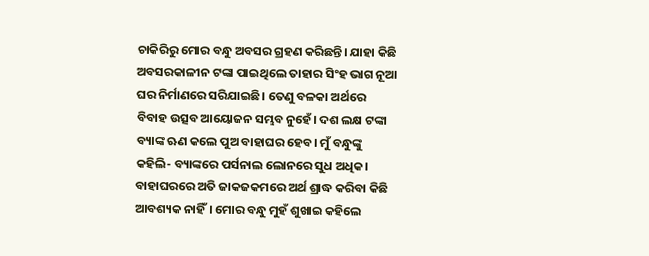ଚାକିରିରୁ ମୋର ବନ୍ଧୁ ଅବସର ଗ୍ରହଣ କରିଛନ୍ତି। ଯାହା କିଛି ଅବସରକାଳୀନ ଟଙ୍କା ପାଇଥିଲେ ତାହାର ସିଂହ ଭାଗ ନୂଆ ଘର ନିର୍ମାଣରେ ସରିଯାଇଛି। ତେଣୁ ବଳକା ଅର୍ଥରେ ବିବାହ ଉତ୍ସବ ଆୟୋଜନ ସମ୍ଭବ ନୁହେଁ। ଦଶ ଲକ୍ଷ ଟଙ୍କା ବ୍ୟାଙ୍କ ଋଣ କଲେ ପୁଅ ବାହାଘର ହେବ। ମୁଁ ବନ୍ଧୁଙ୍କୁ କହିଲି- ବ୍ୟାଙ୍କରେ ପର୍ସନାଲ ଲୋନରେ ସୁଧ ଅଧିକ। ବାହାଘରରେ ଅତି ଜାକଜକମରେ ଅର୍ଥ ଶ୍ରାଦ୍ଧ କରିବା କିଛି ଆବଶ୍ୟକ ନାହିଁ। ମୋର ବନ୍ଧୁ ମୁହଁ ଶୁଖାଇ କହିଲେ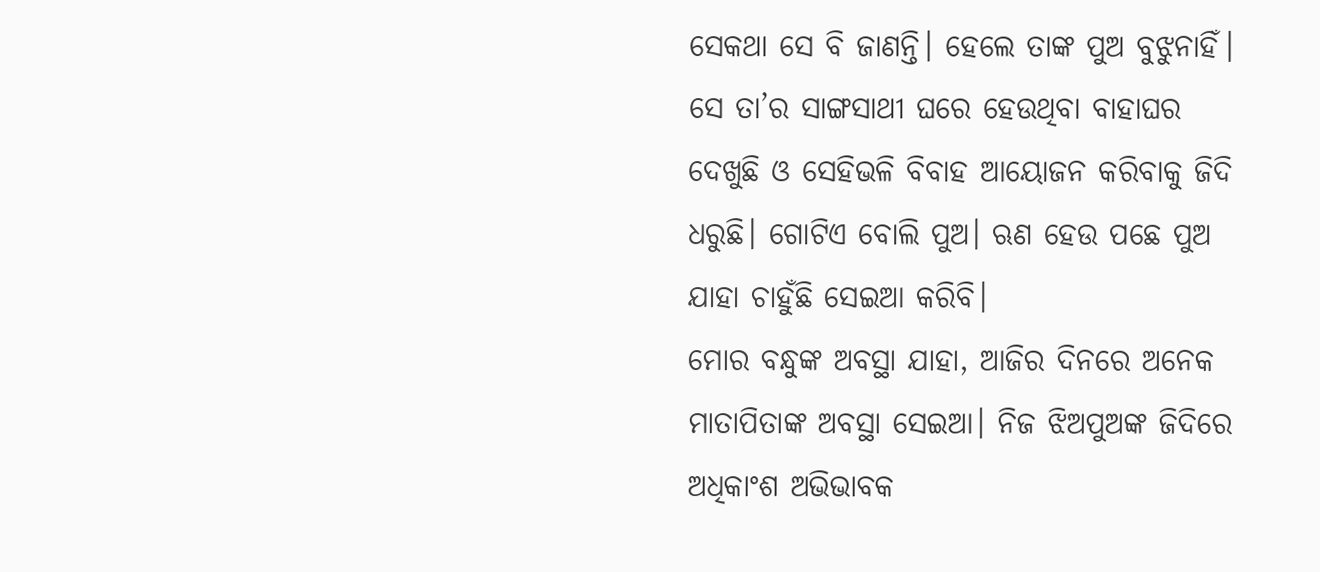ସେକଥା ସେ ବି ଜାଣନ୍ତି। ହେଲେ ତାଙ୍କ ପୁଅ ବୁଝୁନାହିଁ। ସେ ତା’ର ସାଙ୍ଗସାଥୀ ଘରେ ହେଉଥିବା ବାହାଘର ଦେଖୁଛି ଓ ସେହିଭଳି ବିବାହ ଆୟୋଜନ କରିବାକୁ ଜିଦି ଧରୁଛି। ଗୋଟିଏ ବୋଲି ପୁଅ। ଋଣ ହେଉ ପଛେ ପୁଅ ଯାହା ଚାହୁଁଛି ସେଇଆ କରିବି।
ମୋର ବନ୍ଧୁଙ୍କ ଅବସ୍ଥା ଯାହା, ଆଜିର ଦିନରେ ଅନେକ ମାତାପିତାଙ୍କ ଅବସ୍ଥା ସେଇଆ। ନିଜ ଝିଅପୁଅଙ୍କ ଜିଦିରେ ଅଧିକାଂଶ ଅଭିଭାବକ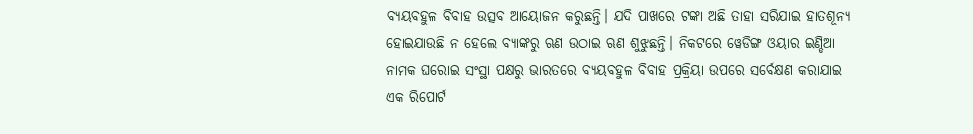ବ୍ୟୟବହୁଳ ବିବାହ ଉତ୍ସବ ଆୟୋଜନ କରୁଛନ୍ତି। ଯଦି ପାଖରେ ଟଙ୍କା ଅଛି ତାହା ସରିଯାଇ ହାତଶୂନ୍ୟ ହୋଇଯାଉଛି ନ ହେଲେ ବ୍ୟାଙ୍କରୁ ଋଣ ଉଠାଇ ଋଣ ଶୁଝୁଛନ୍ତି। ନିକଟରେ ୱେଡିଙ୍ଗ ଓୟାର ଇଣ୍ଡିଆ ନାମକ ଘରୋଇ ସଂସ୍ଥା ପକ୍ଷରୁ ଭାରତରେ ବ୍ୟୟବହୁଳ ବିବାହ ପ୍ରକ୍ରିୟା ଉପରେ ସର୍ବେକ୍ଷଣ କରାଯାଇ ଏକ ରିପୋର୍ଟ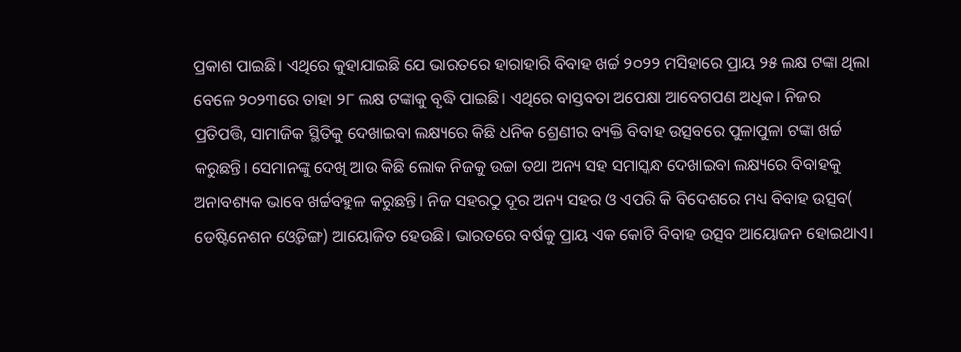ପ୍ରକାଶ ପାଇଛି। ଏଥିରେ କୁହାଯାଇଛି ଯେ ଭାରତରେ ହାରାହାରି ବିବାହ ଖର୍ଚ୍ଚ ୨୦୨୨ ମସିହାରେ ପ୍ରାୟ ୨୫ ଲକ୍ଷ ଟଙ୍କା ଥିଲା ବେଳେ ୨୦୨୩ରେ ତାହା ୨୮ ଲକ୍ଷ ଟଙ୍କାକୁ ବୃଦ୍ଧି ପାଇଛି। ଏଥିରେ ବାସ୍ତବତା ଅପେକ୍ଷା ଆବେଗପଣ ଅଧିକ। ନିଜର ପ୍ରତିପତ୍ତି, ସାମାଜିକ ସ୍ଥିତିକୁ ଦେଖାଇବା ଲକ୍ଷ୍ୟରେ କିଛି ଧନିକ ଶ୍ରେଣୀର ବ୍ୟକ୍ତି ବିବାହ ଉତ୍ସବରେ ପୁଳାପୁଳା ଟଙ୍କା ଖର୍ଚ୍ଚ କରୁଛନ୍ତି। ସେମାନଙ୍କୁ ଦେଖି ଆଉ କିଛି ଲୋକ ନିଜକୁ ଉଚ୍ଚା ତଥା ଅନ୍ୟ ସହ ସମାସ୍କନ୍ଧ ଦେଖାଇବା ଲକ୍ଷ୍ୟରେ ବିବାହକୁ ଅନାବଶ୍ୟକ ଭାବେ ଖର୍ଚ୍ଚବହୁଳ କରୁଛନ୍ତି। ନିଜ ସହରଠୁ ଦୂର ଅନ୍ୟ ସହର ଓ ଏପରି କି ବିଦେଶରେ ମଧ୍ୟ ବିବାହ ଉତ୍ସବ( ଡେଷ୍ଟିନେଶନ ଓ୍ବେଡିଙ୍ଗ) ଆୟୋଜିତ ହେଉଛି। ଭାରତରେ ବର୍ଷକୁ ପ୍ରାୟ ଏକ କୋଟି ବିବାହ ଉତ୍ସବ ଆୟୋଜନ ହୋଇଥାଏ।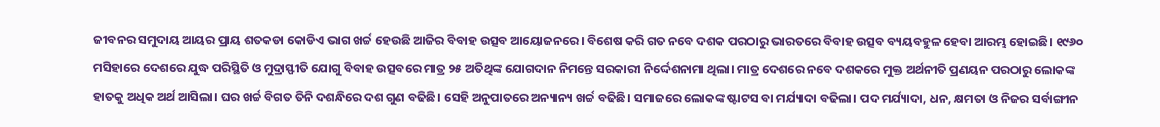ଜୀବନର ସମୁଦାୟ ଆୟର ପ୍ରାୟ ଶତକଡା କୋଡିଏ ଭାଗ ଖର୍ଚ୍ଚ ହେଉଛି ଆଜିର ବିବାହ ଉତ୍ସବ ଆୟୋଜନରେ। ବିଶେଷ କରି ଗତ ନବେ ଦଶକ ପରଠାରୁ ଭାରତରେ ବିବାହ ଉତ୍ସବ ବ୍ୟୟବହୁଳ ହେବା ଆରମ୍ଭ ହୋଇଛି। ୧୯୬୦ ମସିହାରେ ଦେଶରେ ଯୁଦ୍ଧ ପରିସ୍ଥିତି ଓ ମୁଦ୍ରାସ୍ଫୀତି ଯୋଗୁ ବିବାହ ଉତ୍ସବରେ ମାତ୍ର ୨୫ ଅତିଥିଙ୍କ ଯୋଗଦାନ ନିମନ୍ତେ ସରକାରୀ ନିର୍ଦ୍ଦେଶନାମା ଥିଲା। ମାତ୍ର ଦେଶରେ ନବେ ଦଶକରେ ମୁକ୍ତ ଅର୍ଥନୀତି ପ୍ରଣୟନ ପରଠାରୁ ଲୋକଙ୍କ ହାତକୁ ଅଧିକ ଅର୍ଥ ଆସିଲା। ଘର ଖର୍ଚ୍ଚ ବିଗତ ତିନି ଦଶନ୍ଧିରେ ଦଶ ଗୁଣ ବଢିଛି। ସେହି ଅନୁପାତରେ ଅନ୍ୟାନ୍ୟ ଖର୍ଚ୍ଚ ବଢିଛି। ସମାଜରେ ଲୋକଙ୍କ ଷ୍ଟାଟସ ବା ମର୍ଯ୍ୟାଦା ବଢିଲା। ପଦ ମର୍ଯ୍ୟାଦା, ଧନ, କ୍ଷମତା ଓ ନିଜର ସର୍ବାଙ୍ଗୀନ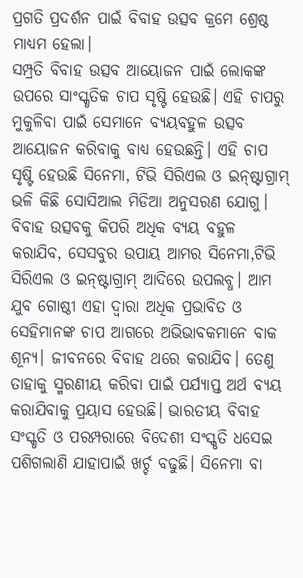ପ୍ରଗତି ପ୍ରଦର୍ଶନ ପାଇଁ ବିବାହ ଉତ୍ସବ କ୍ରମେ ଶ୍ରେଷ୍ଠ ମାଧ୍ୟମ ହେଲା।
ସମ୍ପ୍ରତି ବିବାହ ଉତ୍ସବ ଆୟୋଜନ ପାଇଁ ଲୋକଙ୍କ ଉପରେ ସାଂସ୍କୃତିକ ଚାପ ସୃଷ୍ଟି ହେଉଛି। ଏହି ଚାପରୁ ମୁକୁଳିବା ପାଇଁ ସେମାନେ ବ୍ୟୟବହୁଳ ଉତ୍ସବ ଆୟୋଜନ କରିବାକୁ ବାଧ୍ୟ ହେଉଛନ୍ତି। ଏହି ଚାପ ସୃଷ୍ଟି ହେଉଛି ସିନେମା, ଟିଭି ସିରିଏଲ ଓ ଇନ୍‌ଷ୍ଟାଗ୍ରାମ୍‌ ଭଳି କିଛି ସୋସିଆଲ ମିଡିଆ ଅନୁସରଣ ଯୋଗୁ। ବିବାହ ଉତ୍ସବକୁ କିପରି ଅଧିକ ବ୍ୟୟ ବହୁଳ କରାଯିବ, ସେସବୁର ଉପାୟ ଆମର ସିନେମା,ଟିଭି ସିରିଏଲ ଓ ଇନ୍‌ଷ୍ଟାଗ୍ରାମ୍‌ ଆଦିରେ ଉପଲବ୍ଧ। ଆମ ଯୁବ ଗୋଷ୍ଠୀ ଏହା ଦ୍ବାରା ଅଧିକ ପ୍ରଭାବିତ ଓ ସେହିମାନଙ୍କ ଚାପ ଆଗରେ ଅଭିଭାବକମାନେ ବାକ ଶୂନ୍ୟ। ଜୀବନରେ ବିବାହ ଥରେ କରାଯିବ। ତେଣୁ ତାହାକୁ ସ୍ମରଣୀୟ କରିବା ପାଇଁ ପର୍ଯ୍ୟାପ୍ତ ଅର୍ଥ ବ୍ୟୟ କରାଯିବାକୁ ପ୍ରୟାସ ହେଉଛି। ଭାରତୀୟ ବିବାହ ସଂସ୍କୃତି ଓ ପରମ୍ପରାରେ ବିଦେଶୀ ସଂସ୍କୃତି ଧସେଇ ପଶିଗଲାଣି ଯାହାପାଇଁ ଖର୍ଚ୍ଚ ବଢୁଛି। ସିନେମା ବା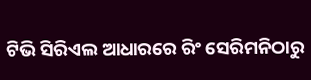ଟିଭି ସିରିଏଲ ଆଧାରରେ ରିଂ ସେରିମନିଠାରୁ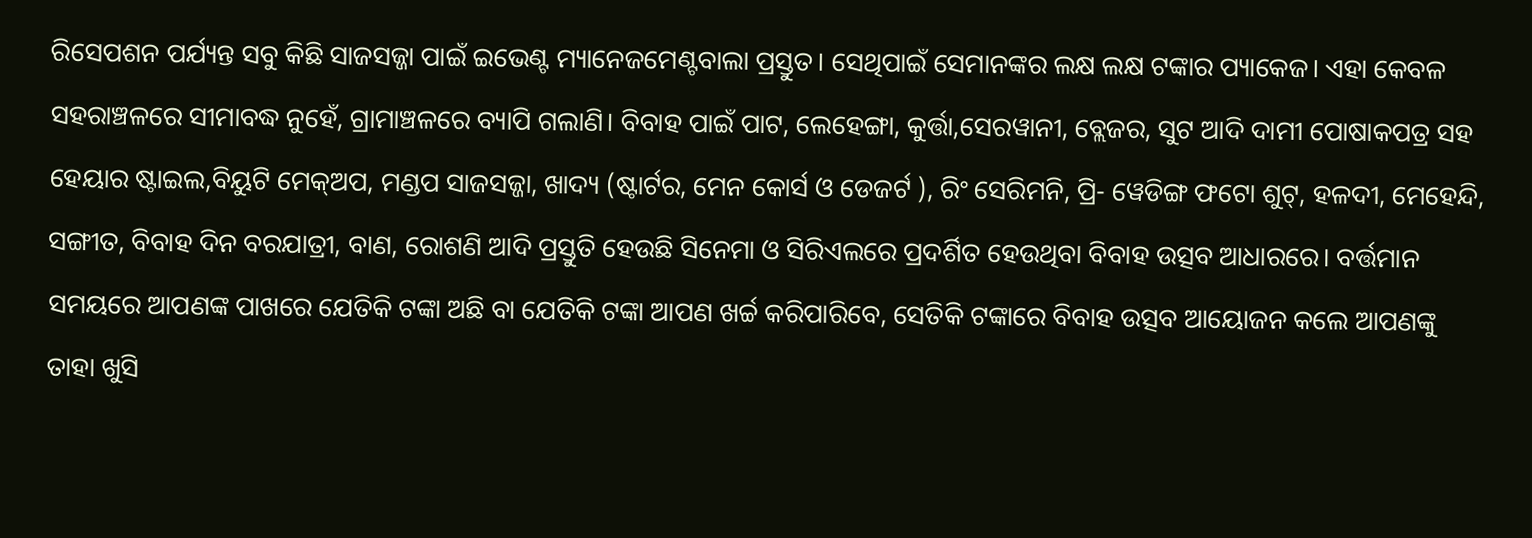ରିସେପଶନ ପର୍ଯ୍ୟନ୍ତ ସବୁ କିଛି ସାଜସଜ୍ଜା ପାଇଁ ଇଭେଣ୍ଟ ମ୍ୟାନେଜମେଣ୍ଟବାଲା ପ୍ରସ୍ତୁତ। ସେଥିପାଇଁ ସେମାନଙ୍କର ଲକ୍ଷ ଲକ୍ଷ ଟଙ୍କାର ପ୍ୟାକେଜ। ଏହା କେବଳ ସହରାଞ୍ଚଳରେ ସୀମାବଦ୍ଧ ନୁହେଁ, ଗ୍ରାମାଞ୍ଚଳରେ ବ୍ୟାପି ଗଲାଣି। ବିବାହ ପାଇଁ ପାଟ, ଲେହେଙ୍ଗା, କୁର୍ତ୍ତା,ସେରୱାନୀ, ବ୍ଲେଜର, ସୁଟ ଆଦି ଦାମୀ ପୋଷାକପତ୍ର ସହ ହେୟାର ଷ୍ଟାଇଲ,ବିୟୁଟି ମେକ୍‌ଅପ, ମଣ୍ଡପ ସାଜସଜ୍ଜା, ଖାଦ୍ୟ (ଷ୍ଟାର୍ଟର, ମେନ କୋର୍ସ ଓ ଡେଜର୍ଟ ), ରିଂ ସେରିମନି, ପ୍ରି- ୱେଡିଙ୍ଗ ଫଟୋ ଶୁଟ୍‌, ହଳଦୀ, ମେହେନ୍ଦି, ସଙ୍ଗୀତ, ବିବାହ ଦିନ ବରଯାତ୍ରୀ, ବାଣ, ରୋଶଣି ଆଦି ପ୍ରସ୍ତୁତି ହେଉଛି ସିନେମା ଓ ସିରିଏଲରେ ପ୍ରଦର୍ଶିତ ହେଉଥିବା ବିବାହ ଉତ୍ସବ ଆଧାରରେ। ବର୍ତ୍ତମାନ ସମୟରେ ଆପଣଙ୍କ ପାଖରେ ଯେତିକି ଟଙ୍କା ଅଛି ବା ଯେତିକି ଟଙ୍କା ଆପଣ ଖର୍ଚ୍ଚ କରିପାରିବେ, ସେତିକି ଟଙ୍କାରେ ବିବାହ ଉତ୍ସବ ଆୟୋଜନ କଲେ ଆପଣଙ୍କୁ ତାହା ଖୁସି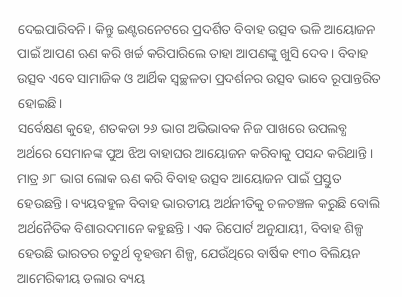ଦେଇପାରିବନି। କିନ୍ତୁ ଇଣ୍ଟରନେଟରେ ପ୍ରଦର୍ଶିତ ବିବାହ ଉତ୍ସବ ଭଳି ଆୟୋଜନ ପାଇଁ ଆପଣ ଋଣ କରି ଖର୍ଚ୍ଚ କରିପାରିଲେ ତାହା ଆପଣଙ୍କୁ ଖୁସି ଦେବ। ବିବାହ ଉତ୍ସବ ଏବେ ସାମାଜିକ ଓ ଆର୍ଥିକ ସ୍ବଚ୍ଛଳତା ପ୍ରଦର୍ଶନର ଉତ୍ସବ ଭାବେ ରୂପାନ୍ତରିତ ହୋଇଛି।
ସର୍ବେକ୍ଷଣ କୁହେ, ଶତକଡା ୨୬ ଭାଗ ଅଭିଭାବକ ନିଜ ପାଖରେ ଉପଲବ୍ଧ ଅର୍ଥରେ ସେମାନଙ୍କ ପୁଅ ଝିଅ ବାହାଘର ଆୟୋଜନ କରିବାକୁ ପସନ୍ଦ କରିଥାନ୍ତି। ମାତ୍ର ୬୮ ଭାଗ ଲୋକ ଋଣ କରି ବିବାହ ଉତ୍ସବ ଆୟୋଜନ ପାଇଁ ପ୍ରସ୍ତୁତ ହେଉଛନ୍ତି। ବ୍ୟୟବହୁଳ ବିବାହ ଭାରତୀୟ ଅର୍ଥନୀତିକୁ ଚଳଚଞ୍ଚଳ କରୁଛି ବୋଲି ଅର୍ଥନୈତିକ ବିଶାରଦମାନେ କହୁଛନ୍ତି। ଏକ ରିପୋର୍ଟ ଅନୁଯାୟୀ, ବିବାହ ଶିଳ୍ପ ହେଉଛି ଭାରତର ଚତୁର୍ଥ ବୃହତ୍ତମ ଶିଳ୍ପ, ଯେଉଁଥିରେ ବାର୍ଷିକ ୧୩୦ ବିଲିୟନ ଆମେରିକୀୟ ଡଲାର ବ୍ୟୟ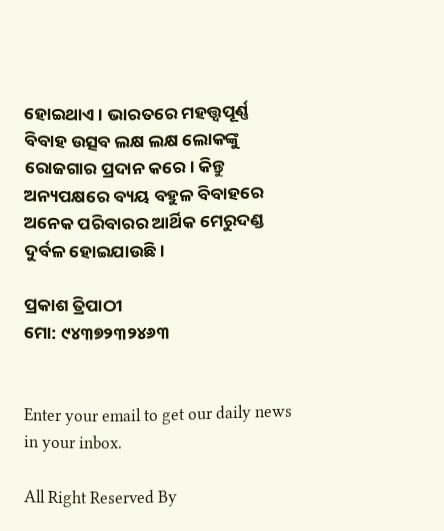ହୋଇଥାଏ। ଭାରତରେ ମହତ୍ତ୍ୱପୂର୍ଣ୍ଣ ବିବାହ ଉତ୍ସବ ଲକ୍ଷ ଲକ୍ଷ ଲୋକଙ୍କୁ ରୋଜଗାର ପ୍ରଦାନ କରେ। କିନ୍ତୁ ଅନ୍ୟପକ୍ଷରେ ବ୍ୟୟ ବହୁଳ ବିବାହରେ ଅନେକ ପରିବାରର ଆର୍ଥିକ ମେରୁଦଣ୍ଡ ଦୁର୍ବଳ ହୋଇଯାଉଛି।

ପ୍ରକାଶ ତ୍ରିପାଠୀ
ମୋ: ୯୪୩୭୨୩୨୪୬୩


Enter your email to get our daily news in your inbox.

All Right Reserved By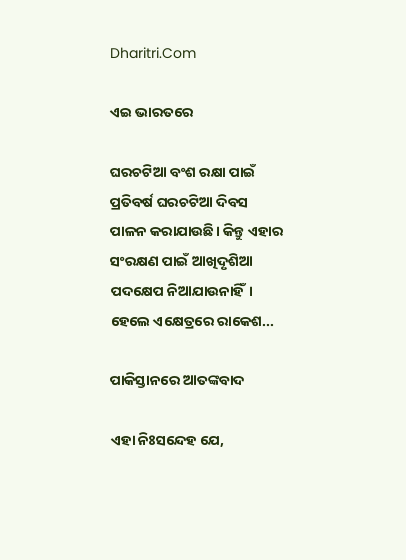Dharitri.Com

ଏଇ ଭାରତରେ

ଘରଚଟିଆ ବଂଶ ରକ୍ଷା ପାଇଁ ପ୍ରତିବର୍ଷ ଘରଚଟିଆ ଦିବସ ପାଳନ କରାଯାଉଛି। କିନ୍ତୁ ଏହାର ସଂରକ୍ଷଣ ପାଇଁ ଆଖିଦୃଶିଆ ପଦକ୍ଷେପ ନିଆଯାଉନାହିଁ। ହେଲେ ଏକ୍ଷେତ୍ରରେ ରାକେଶ...

ପାକିସ୍ତାନରେ ଆତଙ୍କବାଦ

ଏହା ନିଃସନ୍ଦେହ ଯେ,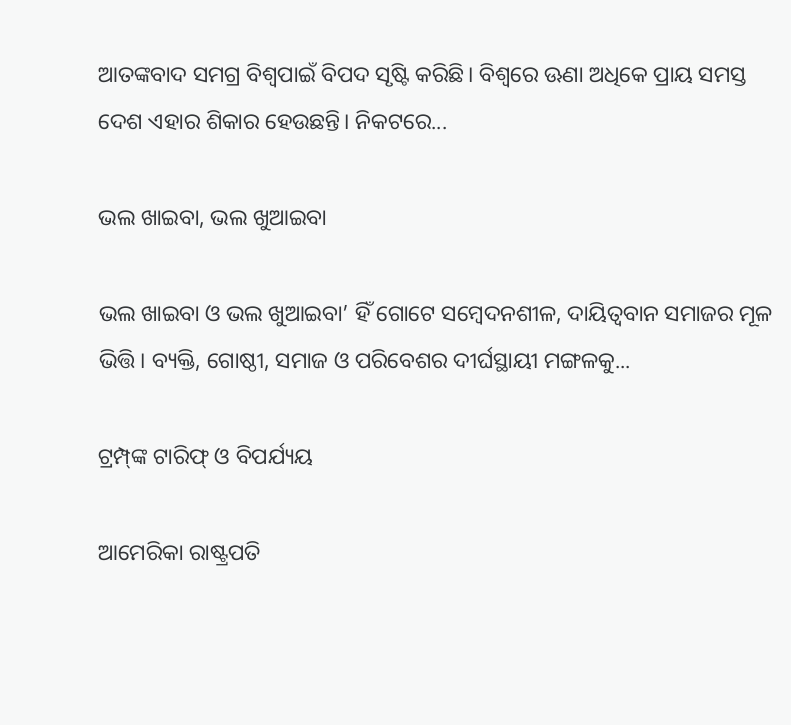ଆତଙ୍କବାଦ ସମଗ୍ର ବିଶ୍ୱପାଇଁ ବିପଦ ସୃଷ୍ଟି କରିଛି। ବିଶ୍ୱରେ ଊଣା ଅଧିକେ ପ୍ରାୟ ସମସ୍ତ ଦେଶ ଏହାର ଶିକାର ହେଉଛନ୍ତି। ନିକଟରେ...

ଭଲ ଖାଇବା, ଭଲ ଖୁଆଇବା

ଭଲ ଖାଇବା ଓ ଭଲ ଖୁଆଇବା’ ହିଁ ଗୋଟେ ସମ୍ବେଦନଶୀଳ, ଦାୟିତ୍ୱବାନ ସମାଜର ମୂଳ ଭିତ୍ତି। ବ୍ୟକ୍ତି, ଗୋଷ୍ଠୀ, ସମାଜ ଓ ପରିବେଶର ଦୀର୍ଘସ୍ଥାୟୀ ମଙ୍ଗଳକୁ...

ଟ୍ରମ୍ପ୍‌ଙ୍କ ଟାରିଫ୍‌ ଓ ବିପର୍ଯ୍ୟୟ

ଆମେରିକା ରାଷ୍ଟ୍ରପତି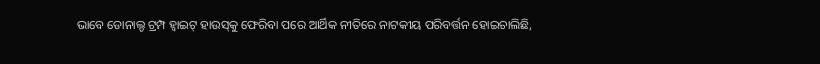ଭାବେ ଡୋନାଲ୍ଡ ଟ୍ରମ୍ପ ହ୍ବାଇଟ୍‌ ହାଉସ୍‌କୁ ଫେରିବା ପରେ ଆର୍ଥିକ ନୀତିରେ ନାଟକୀୟ ପରିବର୍ତ୍ତନ ହୋଇଚାଲିଛି,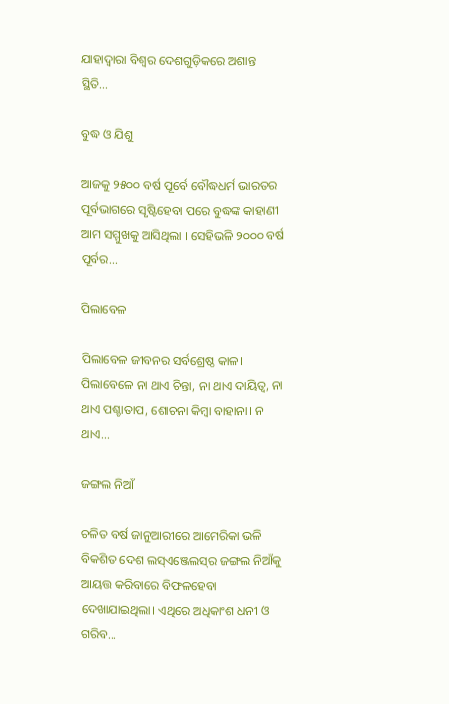ଯାହାଦ୍ୱାରା ବିଶ୍ୱର ଦେଶଗୁଡ଼ିକରେ ଅଶାନ୍ତ ସ୍ଥିତି...

ବୁଦ୍ଧ ଓ ଯିଶୁ

ଆଜକୁ ୨୫୦୦ ବର୍ଷ ପୂର୍ବେ ବୌଦ୍ଧଧର୍ମ ଭାରତର ପୂର୍ବଭାଗରେ ସୃଷ୍ଟିହେବା ପରେ ବୁଦ୍ଧଙ୍କ କାହାଣୀ ଆମ ସମ୍ମୁଖକୁ ଆସିଥିଲା । ସେହିଭଳି ୨୦୦୦ ବର୍ଷ ପୂର୍ବର...

ପିଲାବେଳ

ପିଲାବେଳ ଜୀବନର ସର୍ବଶ୍ରେଷ୍ଠ କାଳ। ପିଲାବେଳେ ନା ଥାଏ ଚିନ୍ତା, ନା ଥାଏ ଦାୟିତ୍ୱ, ନା ଥାଏ ପଶ୍ଚାତାପ, ଶୋଚନା କିମ୍ବା ବାହାନା। ନ ଥାଏ...

ଜଙ୍ଗଲ ନିଆଁ

ଚଳିତ ବର୍ଷ ଜାନୁଆରୀରେ ଆମେରିକା ଭଳି ବିକଶିତ ଦେଶ ଲସ୍‌ଏଞ୍ଜେଲସ୍‌ର ଜଙ୍ଗଲ ନିଆଁକୁ ଆୟତ୍ତ କରିବାରେ ବିଫଳହେବା ଦେଖାଯାଇଥିଲା। ଏଥିରେ ଅଧିକାଂଶ ଧନୀ ଓ ଗରିବ...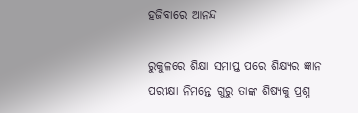ହଜିବାରେ ଆନନ୍ଦ

ରୁକୁଳରେ ଶିକ୍ଷା ସମାପ୍ତ ପରେ ଶିକ୍ଷ୍ୟର ଜ୍ଞାନ ପରୀକ୍ଷା ନିମନ୍ତେ ଗୁରୁ ତାଙ୍କ ଶିଷ୍ୟକୁ ପ୍ରଶ୍ନ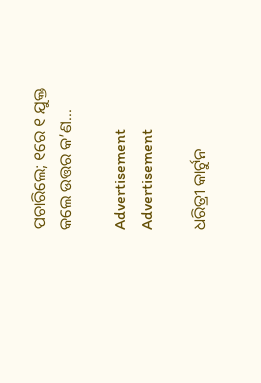ପଚାରିଲେ; ୧ରେ ୧ ଯୁକ୍ତ କଲେ ଉତ୍ତର କ’ଣ...

Advertisement
Advertisement

ଧରିତ୍ରୀ କାର୍ଟୁନ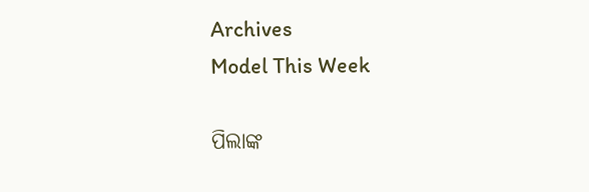Archives
Model This Week

ପିଲାଙ୍କ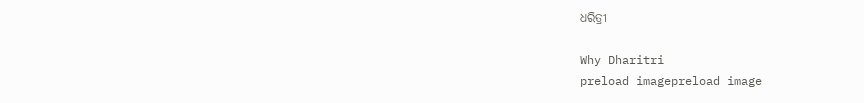ଧରିତ୍ରୀ

Why Dharitri
preload imagepreload image